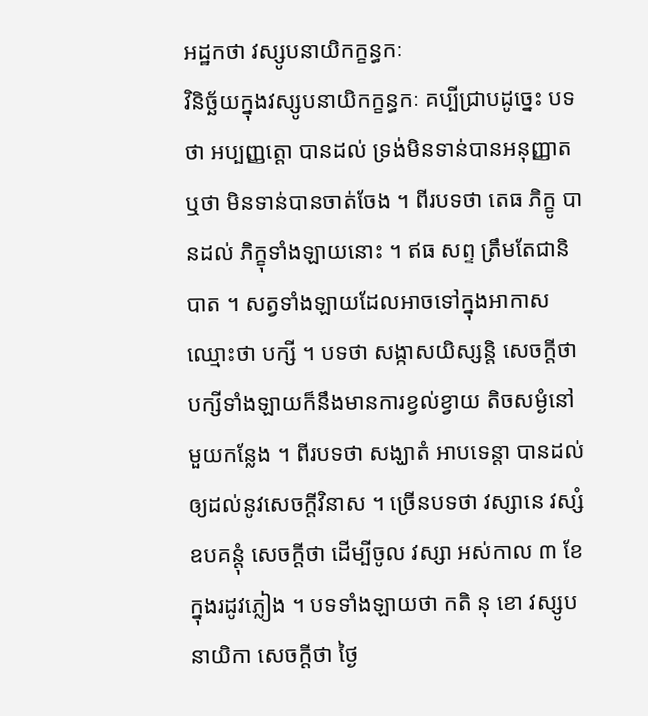អដ្ឋកថា វស្សូបនាយិកក្ខន្ធកៈ
វិនិច្ឆ័យក្នុងវស្សូបនាយិកក្ខន្ធកៈ គប្បីជ្រាបដូច្នេះ បទថា អប្បញ្ញត្តោ បានដល់ ទ្រង់មិនទាន់បានអនុញ្ញាត ឬថា មិនទាន់បានចាត់ចែង ។ ពីរបទថា តេធ ភិក្ខូ បានដល់ ភិក្ខុទាំងឡាយនោះ ។ ឥធ សព្ទ ត្រឹមតែជានិបាត ។ សត្វទាំងឡាយដែលអាចទៅក្នុងអាកាស ឈ្មោះថា បក្សី ។ បទថា សង្កាសយិស្សន្តិ សេចក្តីថា បក្សីទាំងឡាយក៏នឹងមានការខ្វល់ខ្វាយ តិចសម្ងំនៅមួយកន្លែង ។ ពីរបទថា សង្ឃាតំ អាបទេន្តា បានដល់ ឲ្យដល់នូវសេចក្តីវិនាស ។ ច្រើនបទថា វស្សានេ វស្សំ ឧបគន្តុំ សេចក្តីថា ដើម្បីចូល វស្សា អស់កាល ៣ ខែ ក្នុងរដូវភ្លៀង ។ បទទាំងឡាយថា កតិ នុ ខោ វស្សូបនាយិកា សេចក្តីថា ថ្ងៃ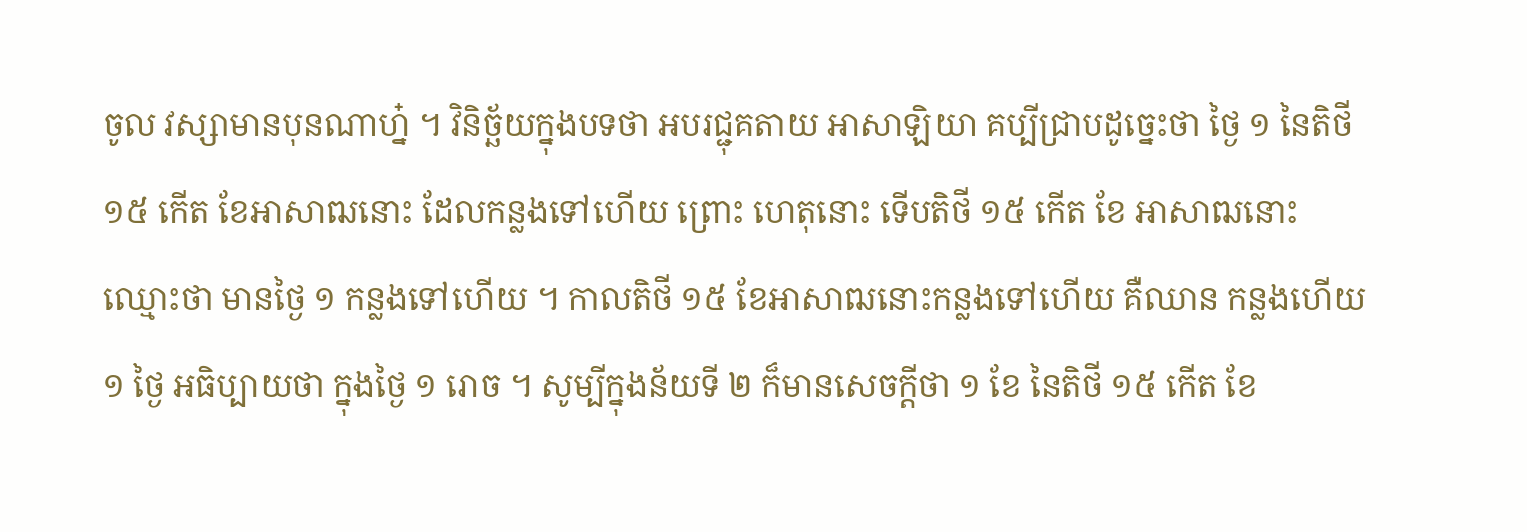ចូល វស្សាមានបុនណាហ្ន៎ ។ វិនិច្ឆ័យក្នុងបទថា អបរជ្ជុគតាយ អាសាឡិយា គប្បីជ្រាបដូច្នេះថា ថ្ងៃ ១ នៃតិថី ១៥ កើត ខែអាសាឍនោះ ដែលកន្លងទៅហើយ ព្រោះ ហេតុនោះ ទើបតិថី ១៥ កើត ខែ អាសាឍនោះ ឈ្មោះថា មានថ្ងៃ ១ កន្លងទៅហើយ ។ កាលតិថី ១៥ ខែអាសាឍនោះកន្លងទៅហើយ គឺឈាន កន្លងហើយ ១ ថ្ងៃ អធិប្បាយថា ក្នុងថ្ងៃ ១ រោច ។ សូម្បីក្នុងន័យទី ២ ក៏មានសេចក្តីថា ១ ខែ នៃតិថី ១៥ កើត ខែ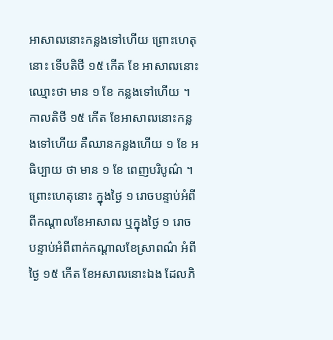អាសាឍនោះកន្លងទៅហើយ ព្រោះហេតុនោះ ទើបតិថី ១៥ កើត ខែ អាសាឍនោះ ឈ្មោះថា មាន ១ ខែ កន្លងទៅហើយ ។ កាលតិថី ១៥ កើត ខែអាសាឍនោះកន្លងទៅហើយ គឺឈានកន្លងហើយ ១ ខែ អធិប្បាយ ថា មាន ១ ខែ ពេញបរិបូណ៌ ។ ព្រោះហេតុនោះ ក្នុងថ្ងៃ ១ រោចបន្ទាប់អំពី ពីកណ្តាលខែអាសាឍ ឬក្នុងថ្ងៃ ១ រោចបន្ទាប់អំពីពាក់កណ្តាលខែស្រាពណ៌ អំពីថ្ងៃ ១៥ កើត ខែអសាឍនោះឯង ដែលភិ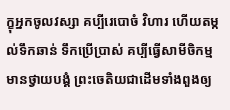ក្ខុអ្នកចូលវស្សា គប្បីរេបោចំ វិហារ ហើយតម្កល់ទឹកឆាន់ ទឹកប្រើប្រាស់ គប្បីធ្វើសាមីចិកម្ម មានថ្វាយបង្គំ ព្រះចេតិយជាដើមទាំងពួងឲ្យ